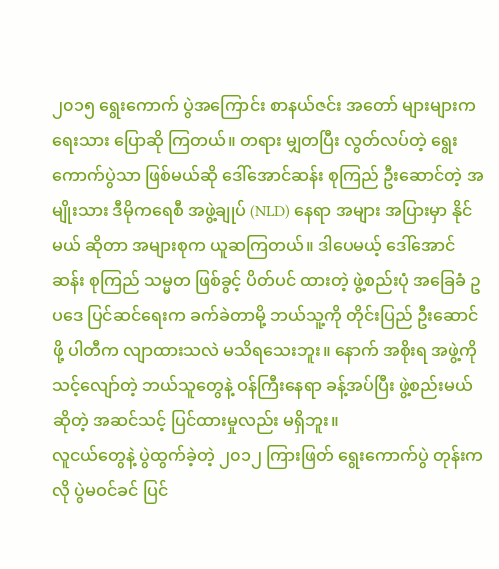၂၀၁၅ ရွေးကောက် ပွဲအကြောင်း စာနယ်ဇင်း အတော် များများက ရေးသား ပြောဆို ကြတယ်။ တရား မျှတပြီး လွတ်လပ်တဲ့ ရွေးကောက်ပွဲသာ ဖြစ်မယ်ဆို ဒေါ်အောင်ဆန်း စုကြည် ဦးဆောင်တဲ့ အမျိုးသား ဒီမိုကရေစီ အဖွဲ့ချုပ် (NLD) နေရာ အများ အပြားမှာ နိုင်မယ် ဆိုတာ အများစုက ယူဆကြတယ်။ ဒါပေမယ့် ဒေါ်အောင်ဆန်း စုကြည် သမ္မတ ဖြစ်ခွင့် ပိတ်ပင် ထားတဲ့ ဖွဲ့စည်းပုံ အခြေခံ ဥပဒေ ပြင်ဆင်ရေးက ခက်ခဲတာမို့ ဘယ်သူ့ကို တိုင်းပြည် ဦးဆောင်ဖို့ ပါတီက လျာထားသလဲ မသိရသေးဘူး။ နောက် အစိုးရ အဖွဲ့ကို သင့်လျော်တဲ့ ဘယ်သူတွေနဲ့ ဝန်ကြီးနေရာ ခန့်အပ်ပြီး ဖွဲ့စည်းမယ် ဆိုတဲ့ အဆင်သင့် ပြင်ထားမှုလည်း မရှိဘူး။
လူငယ်တွေနဲ့ ပွဲထွက်ခဲ့တဲ့ ၂၀၁၂ ကြားဖြတ် ရွေးကောက်ပွဲ တုန်းကလို ပွဲမဝင်ခင် ပြင်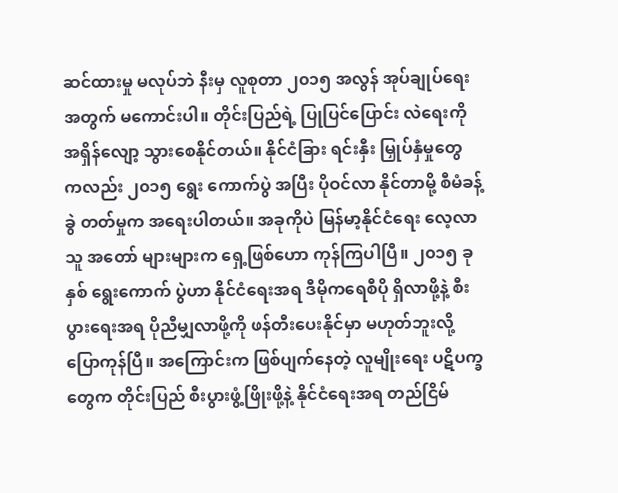ဆင်ထားမှု မလုပ်ဘဲ နီးမှ လူစုတာ ၂၀၁၅ အလွန် အုပ်ချုပ်ရေး အတွက် မကောင်းပါ။ တိုင်းပြည်ရဲ့ ပြုပြင်ပြောင်း လဲရေးကို အရှိန်လျော့ သွားစေနိုင်တယ်။ နိုင်ငံခြား ရင်းနှီး မြှုပ်နှံမှုတွေ ကလည်း ၂၀၁၅ ရွေး ကောက်ပွဲ အပြီး ပိုဝင်လာ နိုင်တာမို့ စီမံခန့်ခွဲ တတ်မှုက အရေးပါတယ်။ အခုကိုပဲ မြန်မာ့နိုင်ငံရေး လေ့လာသူ အတော် များများက ရှေ့ဖြစ်ဟော ကုန်ကြပါပြီ။ ၂၀၁၅ ခုနှစ် ရွေးကောက် ပွဲဟာ နိုင်ငံရေးအရ ဒီမိုကရေစီပို ရှိလာဖို့နဲ့ စီးပွားရေးအရ ပိုညီမျှလာဖို့ကို ဖန်တီးပေးနိုင်မှာ မဟုတ်ဘူးလို့ ပြောကုန်ပြီ။ အကြောင်းက ဖြစ်ပျက်နေတဲ့ လူမျိုးရေး ပဋိပက္ခတွေက တိုင်းပြည် စီးပွားဖွံ့ဖြိုးဖို့နဲ့ နိုင်ငံရေးအရ တည်ငြိမ်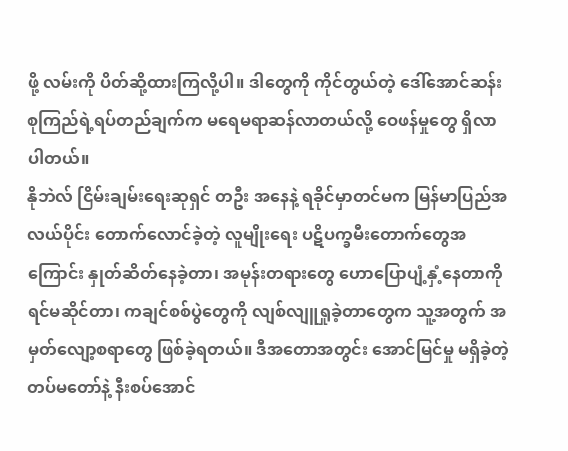ဖို့ လမ်းကို ပိတ်ဆို့ထားကြလို့ပါ။ ဒါတွေကို ကိုင်တွယ်တဲ့ ဒေါ်အောင်ဆန်းစုကြည်ရဲ့ရပ်တည်ချက်က မရေမရာဆန်လာတယ်လို့ ဝေဖန်မှုတွေ ရှိလာပါတယ်။
နိုဘဲလ် ငြိမ်းချမ်းရေးဆုရှင် တဦး အနေနဲ့ ရခိုင်မှာတင်မက မြန်မာပြည်အလယ်ပိုင်း တောက်လောင်ခဲ့တဲ့ လူမျိုးရေး ပဋိပက္ခမီးတောက်တွေအကြောင်း နှုတ်ဆိတ်နေခဲ့တာ၊ အမုန်းတရားတွေ ဟောပြောပျံ့နှံ့နေတာကို ရင်မဆိုင်တာ၊ ကချင်စစ်ပွဲတွေကို လျစ်လျူရှုခဲ့တာတွေက သူ့အတွက် အမှတ်လျော့စရာတွေ ဖြစ်ခဲ့ရတယ်။ ဒီအတောအတွင်း အောင်မြင်မှု မရှိခဲ့တဲ့ တပ်မတော်နဲ့ နီးစပ်အောင်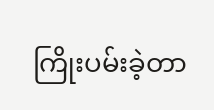ကြိုးပမ်းခဲ့တာ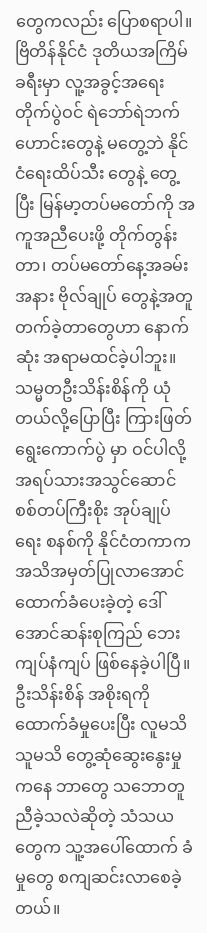တွေကလည်း ပြောစရာပါ။ ဗြိတိန်နိုင်ငံ ဒုတိယအကြိမ်ခရီးမှာ လူ့အခွင့်အရေး တိုက်ပွဲဝင် ရဲဘော်ရဲဘက်ဟောင်းတွေနဲ့ မတွေ့ဘဲ နိုင်ငံရေးထိပ်သီး တွေနဲ့ တွေ့ပြီး မြန်မာ့တပ်မတော်ကို အကူအညီပေးဖို့ တိုက်တွန်းတာ၊ တပ်မတော်နေ့အခမ်းအနား ဗိုလ်ချုပ် တွေနဲ့အတူ တက်ခဲ့တာတွေဟာ နောက်ဆုံး အရာမထင်ခဲ့ပါဘူး။
သမ္မတဦးသိန်းစိန်ကို ယုံတယ်လို့ပြောပြီး ကြားဖြတ်ရွေးကောက်ပွဲ မှာ ဝင်ပါလို့ အရပ်သားအသွင်ဆောင် စစ်တပ်ကြီးစိုး အုပ်ချုပ်ရေး စနစ်ကို နိုင်ငံတကာက အသိအမှတ်ပြုလာအောင် ထောက်ခံပေးခဲ့တဲ့ ဒေါ်အောင်ဆန်းစုကြည် ဘေးကျပ်နံကျပ် ဖြစ်နေခဲ့ပါပြီ။ ဦးသိန်းစိန် အစိုးရကို ထောက်ခံမှုပေးပြီး လူမသိသူမသိ တွေ့ဆုံဆွေးနွေးမှုကနေ ဘာတွေ သဘောတူညီခဲ့သလဲဆိုတဲ့ သံသယတွေက သူ့အပေါ်ထောက် ခံမှုတွေ စကျဆင်းလာစေခဲ့တယ်။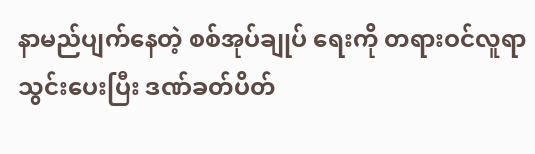နာမည်ပျက်နေတဲ့ စစ်အုပ်ချုပ် ရေးကို တရားဝင်လူရာသွင်းပေးပြီး ဒဏ်ခတ်ပိတ်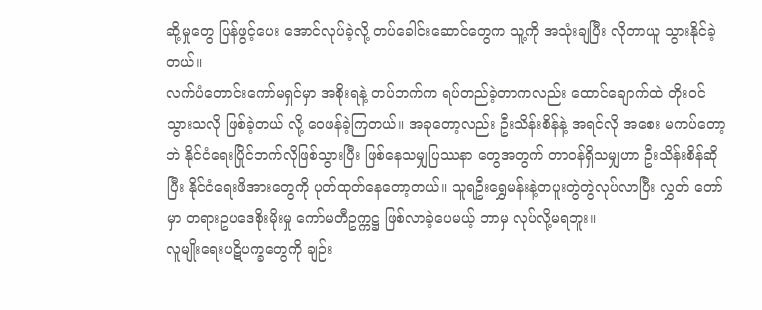ဆို့မှုတွေ ပြန်ဖွင့်ပေး အောင်လုပ်ခဲ့လို့ တပ်ခေါင်းဆောင်တွေက သူ့ကို အသုံးချပြီး လိုတာယူ သွားနိုင်ခဲ့တယ်။
လက်ပံတောင်းကော်မရှင်မှာ အစိုးရနဲ့ တပ်ဘက်က ရပ်တည်ခဲ့တာကလည်း ထောင်ချောက်ထဲ တိုးဝင်သွားသလို ဖြစ်ခဲ့တယ် လို့ ဝေဖန်ခဲ့ကြတယ်။ အခုတော့လည်း ဦးသိန်းစိန်နဲ့ အရင်လို အစေး မကပ်တော့ဘဲ နိုင်ငံရေးပြိုင်ဘက်လိုဖြစ်သွားပြီး ဖြစ်နေသမျှပြဿနာ တွေအတွက် တာဝန်ရှိသမျှဟာ ဦးသိန်းစိန်ဆိုပြီး နိုင်ငံရေးဖိအားတွေကို ပုတ်ထုတ်နေတော့တယ်။ သူရဦးရွှေမန်းနဲ့တပူးတွဲတွဲလုပ်လာပြီး လွှတ် တော်မှာ တရားဥပဒေစိုးမိုးမှု ကော်မတီဥက္ကဋ္ဌ ဖြစ်လာခဲ့ပေမယ့် ဘာမှ လုပ်လို့မရဘူး။
လူမျိုးရေးပဋိပက္ခတွေကို ချဉ်း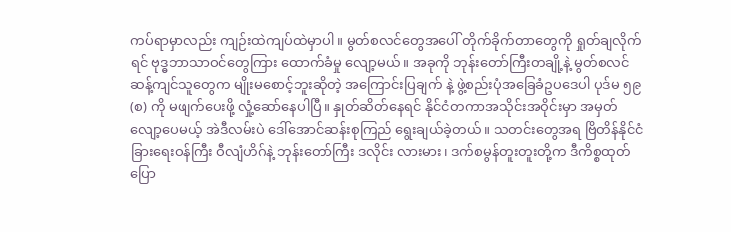ကပ်ရာမှာလည်း ကျဉ်းထဲကျပ်ထဲမှာပါ။ မွတ်စလင်တွေအပေါ် တိုက်ခိုက်တာတွေကို ရှုတ်ချလိုက်ရင် ဗုဒ္ဓဘာသာဝင်တွေကြား ထောက်ခံမှု လျော့မယ်။ အခုကို ဘုန်းတော်ကြီးတချို့နဲ့ မွတ်စလင်ဆန့်ကျင်သူတွေက မျိုးမစောင့်ဘူးဆိုတဲ့ အကြောင်းပြချက် နဲ့ ဖွဲ့စည်းပုံအခြေခံဥပဒေပါ ပုဒ်မ ၅၉ (စ) ကို မဖျက်ပေးဖို့ လှုံ့ဆော်နေပါပြီ။ နှုတ်ဆိတ်နေရင် နိုင်ငံတကာအသိုင်းအဝိုင်းမှာ အမှတ်လျော့ပေမယ့် အဲဒီလမ်းပဲ ဒေါ်အောင်ဆန်းစုကြည် ရွေးချယ်ခဲ့တယ်။ သတင်းတွေအရ ဗြိတိန်နိုင်ငံခြားရေးဝန်ကြီး ဝီလျံဟိဂ်နဲ့ ဘုန်းတော်ကြီး ဒလိုင်း လားမား၊ ဒက်စမွန်တူးတူးတို့က ဒီကိစ္စထုတ်ပြော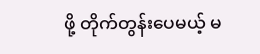ဖို့ တိုက်တွန်းပေမယ့် မ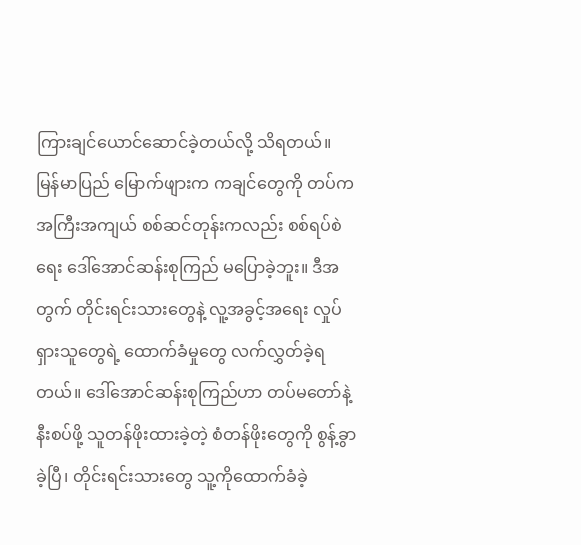ကြားချင်ယောင်ဆောင်ခဲ့တယ်လို့ သိရတယ်။
မြန်မာပြည် မြောက်ဖျားက ကချင်တွေကို တပ်က အကြီးအကျယ် စစ်ဆင်တုန်းကလည်း စစ်ရပ်စဲရေး ဒေါ်အောင်ဆန်းစုကြည် မပြောခဲ့ဘူး။ ဒီအတွက် တိုင်းရင်းသားတွေနဲ့ လူ့အခွင့်အရေး လှုပ်ရှားသူတွေရဲ့ ထောက်ခံမှုတွေ လက်လွှတ်ခဲ့ရတယ်။ ဒေါ်အောင်ဆန်းစုကြည်ဟာ တပ်မတော်နဲ့ နီးစပ်ဖို့ သူတန်ဖိုးထားခဲ့တဲ့ စံတန်ဖိုးတွေကို စွန့်ခွာခဲ့ပြီ၊ တိုင်းရင်းသားတွေ သူ့ကိုထောက်ခံခဲ့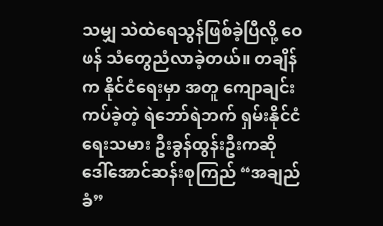သမျှ သဲထဲရေသွန်ဖြစ်ခဲ့ပြီလို့ ဝေဖန် သံတွေညံလာခဲ့တယ်။ တချိန်က နိုင်ငံရေးမှာ အတူ ကျောချင်းကပ်ခဲ့တဲ့ ရဲဘော်ရဲဘက် ရှမ်းနိုင်ငံရေးသမား ဦးခွန်ထွန်းဦးကဆို ဒေါ်အောင်ဆန်းစုကြည် “အချည်ခံ”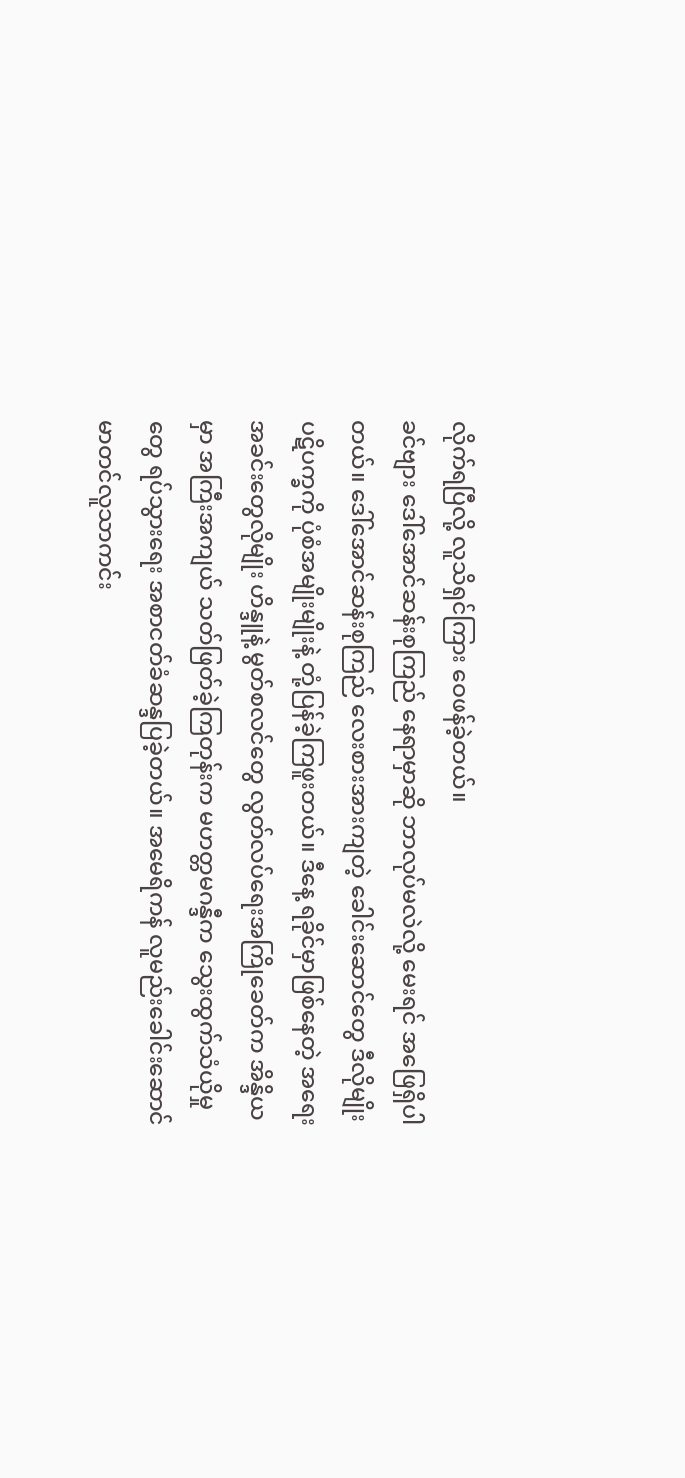လိုက်ရပြီလို့ လူသိရှင်ကြား ဝေဖန်ခဲ့တယ်။
ခင်ဗျား ဒေါ်အောင်ဆန်းစုကြည် နေရာမှာဆို ဘာလုပ်မလဲလို့ မေးရင် အဖြေရှိပါတယ်။ ဒေါ်အောင်ဆန်းစုကြည် လေးစားအားကျတဲ့ ခေါင်းဆောင်တွေ ဒီလိုမျိုး ပဋိပက္ခကို ပုံစံအမျိုးမျိုးနဲ့ တုံ့ပြန်ခဲ့ကြဖူးတယ်။ ဒီနေ့ ရခိုင်မှာဖြစ်နေတဲ့ အရေးအခင်းတွေလိုမျိုး ဟိန္ဒူနဲ့ မွတ်စလင်တွေ လွတ်လပ်ရေးအကြိုခေတ်က အိန္ဒိယမှာ အကြီးအကျယ် သတ်ဖြတ်ခဲ့ကြတုန်းက မဟတ္တမဂန္ဒီက သွေးထွက်သံယိုမှုတွေ ရပ်သွားရေး အစာငတ်ခံဆန္ဒပြခဲ့တယ်။ အမေရိကန် လူမည်းခေါင်းဆောင် မာတင်လူသာကင်း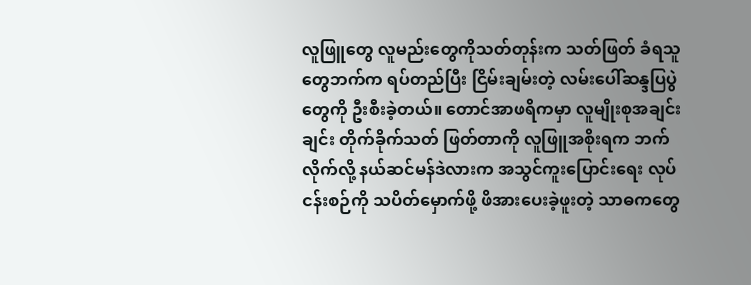လူဖြူတွေ လူမည်းတွေကိုသတ်တုန်းက သတ်ဖြတ် ခံရသူတွေဘက်က ရပ်တည်ပြီး ငြိမ်းချမ်းတဲ့ လမ်းပေါ်ဆန္ဒပြပွဲတွေကို ဦးစီးခဲ့တယ်။ တောင်အာဖရိကမှာ လူမျိုးစုအချင်းချင်း တိုက်ခိုက်သတ် ဖြတ်တာကို လူဖြူအစိုးရက ဘက်လိုက်လို့ နယ်ဆင်မန်ဒဲလားက အသွင်ကူးပြောင်းရေး လုပ်ငန်းစဉ်ကို သပိတ်မှောက်ဖို့ ဖိအားပေးခဲ့ဖူးတဲ့ သာဓကတွေ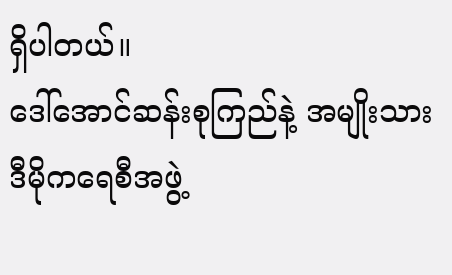ရှိပါတယ်။
ဒေါ်အောင်ဆန်းစုကြည်နဲ့ အမျိုးသားဒီမိုကရေစီအဖွဲ့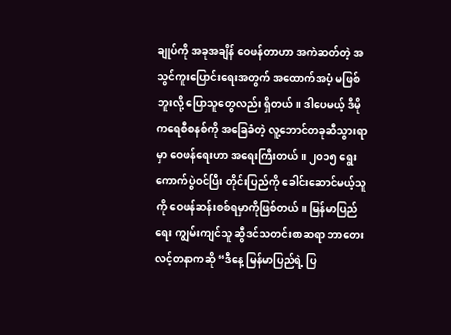ချုပ်ကို အခုအချိန် ဝေဖန်တာဟာ အကဲဆတ်တဲ့ အသွင်ကူးပြောင်းရေးအတွက် အထောက်အပံ့ မဖြစ်ဘူးလို့ ပြောသူတွေလည်း ရှိတယ်။ ဒါပေမယ့် ဒီမိုကရေစီစနစ်ကို အခြေခံတဲ့ လူ့ဘောင်တခုဆီသွားရာမှာ ဝေဖန်ရေးဟာ အရေးကြီးတယ်။ ၂၀၁၅ ရွေးကောက်ပွဲဝင်ပြီး တိုင်းပြည်ကို ခေါင်းဆောင်မယ့်သူကို ဝေဖန်ဆန်းစစ်ရမှာကိုဖြစ်တယ်။ မြန်မာပြည်ရေး ကျွမ်းကျင်သူ ဆွီဒင်သတင်းစာဆရာ ဘာတေးလင့်တနာကဆို “ဒီနေ့ မြန်မာပြည်ရဲ့ ပြ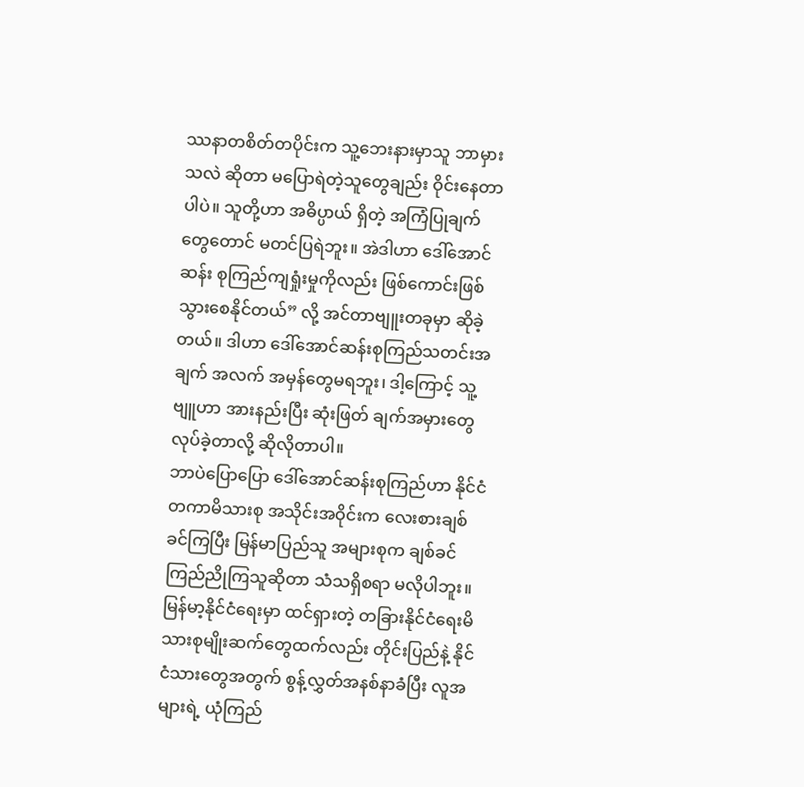ဿနာတစိတ်တပိုင်းက သူ့ဘေးနားမှာသူ ဘာမှားသလဲ ဆိုတာ မပြောရဲတဲ့သူတွေချည်း ဝိုင်းနေတာပါပဲ။ သူတို့ဟာ အဓိပ္ပာယ် ရှိတဲ့ အကြံပြုချက်တွေတောင် မတင်ပြရဲဘူး။ အဲဒါဟာ ဒေါ်အောင်ဆန်း စုကြည်ကျရှုံးမှုကိုလည်း ဖြစ်ကောင်းဖြစ်သွားစေနိုင်တယ်” လို့ အင်တာဗျူးတခုမှာ ဆိုခဲ့တယ်။ ဒါဟာ ဒေါ်အောင်ဆန်းစုကြည်သတင်းအချက် အလက် အမှန်တွေမရဘူး၊ ဒါ့ကြောင့် သူ့ဗျူဟာ အားနည်းပြီး ဆုံးဖြတ် ချက်အမှားတွေ လုပ်ခဲ့တာလို့ ဆိုလိုတာပါ။
ဘာပဲပြောပြော ဒေါ်အောင်ဆန်းစုကြည်ဟာ နိုင်ငံတကာမိသားစု အသိုင်းအဝိုင်းက လေးစားချစ်ခင်ကြပြီး မြန်မာပြည်သူ အများစုက ချစ်ခင်ကြည်ညိုကြသူဆိုတာ သံသရှိစရာ မလိုပါဘူး။ မြန်မာ့နိုင်ငံရေးမှာ ထင်ရှားတဲ့ တခြားနိုင်ငံရေးမိသားစုမျိုးဆက်တွေထက်လည်း တိုင်းပြည်နဲ့ နိုင်ငံသားတွေအတွက် စွန့်လွှတ်အနစ်နာခံပြီး လူအများရဲ့ ယုံကြည်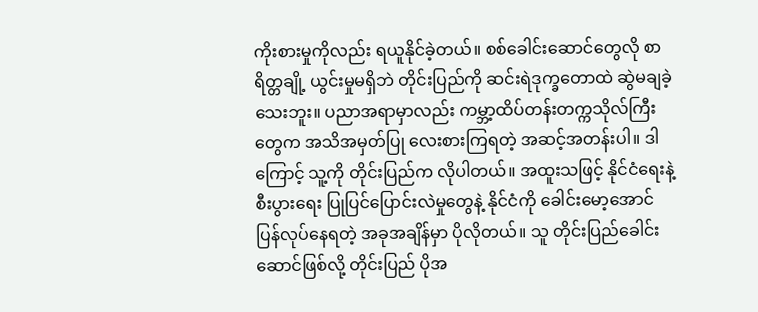ကိုးစားမှုကိုလည်း ရယူနိုင်ခဲ့တယ်။ စစ်ခေါင်းဆောင်တွေလို စာရိတ္တချို့ ယွင်းမှုမရှိဘဲ တိုင်းပြည်ကို ဆင်းရဲဒုက္ခတောထဲ ဆွဲမချခဲ့သေးဘူး။ ပညာအရာမှာလည်း ကမ္ဘာ့ထိပ်တန်းတက္ကသိုလ်ကြီးတွေက အသိအမှတ်ပြု လေးစားကြရတဲ့ အဆင့်အတန်းပါ။ ဒါကြောင့် သူ့ကို တိုင်းပြည်က လိုပါတယ်။ အထူးသဖြင့် နိုင်ငံရေးနဲ့ စီးပွားရေး ပြုပြင်ပြောင်းလဲမှုတွေနဲ့ နိုင်ငံကို ခေါင်းမော့အောင် ပြန်လုပ်နေရတဲ့ အခုအချိန်မှာ ပိုလိုတယ်။ သူ တိုင်းပြည်ခေါင်းဆောင်ဖြစ်လို့ တိုင်းပြည် ပိုအ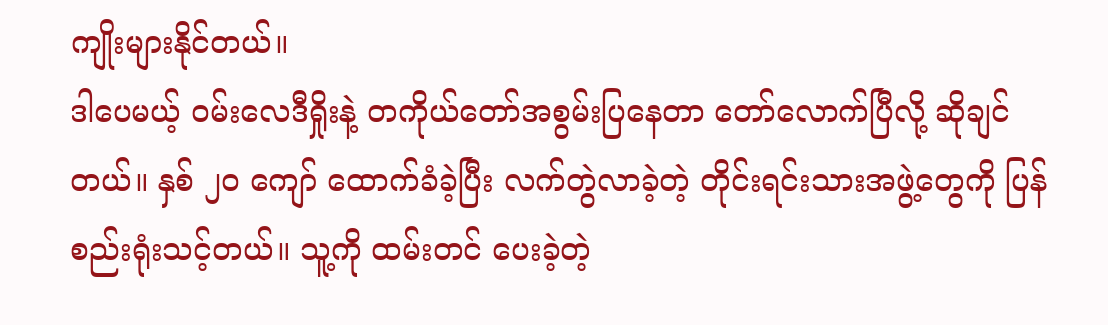ကျိုးများနိုင်တယ်။
ဒါပေမယ့် ဝမ်းလေဒီရှိုးနဲ့ တကိုယ်တော်အစွမ်းပြနေတာ တော်လောက်ပြီလို့ ဆိုချင်တယ်။ နှစ် ၂၀ ကျော် ထောက်ခံခဲ့ပြီး လက်တွဲလာခဲ့တဲ့ တိုင်းရင်းသားအဖွဲ့တွေကို ပြန်စည်းရုံးသင့်တယ်။ သူ့ကို ထမ်းတင် ပေးခဲ့တဲ့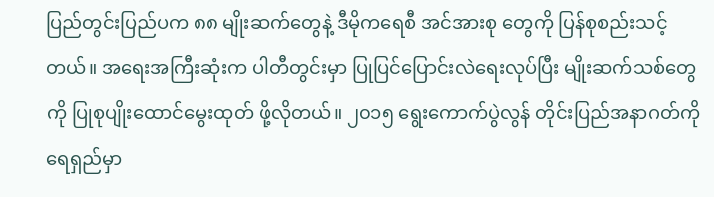ပြည်တွင်းပြည်ပက ၈၈ မျိုးဆက်တွေနဲ့ ဒီမိုကရေစီ အင်အားစု တွေကို ပြန်စုစည်းသင့်တယ်။ အရေးအကြီးဆုံးက ပါတီတွင်းမှာ ပြုပြင်ပြောင်းလဲရေးလုပ်ပြီး မျိုးဆက်သစ်တွေကို ပြုစုပျိုးထောင်မွေးထုတ် ဖို့လိုတယ်။ ၂၀၁၅ ရွေးကောက်ပွဲလွန် တိုင်းပြည်အနာဂတ်ကို ရေရှည်မှာ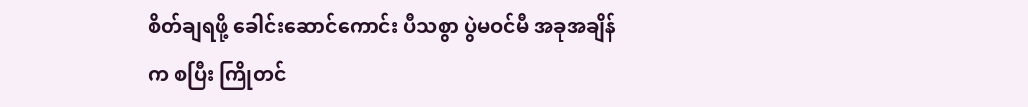စိတ်ချရဖို့ ခေါင်းဆောင်ကောင်း ပီသစွာ ပွဲမဝင်မီ အခုအချိန်က စပြီး ကြိုတင်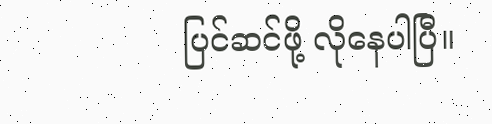ပြင်ဆင်ဖို့ လိုနေပါပြီ။